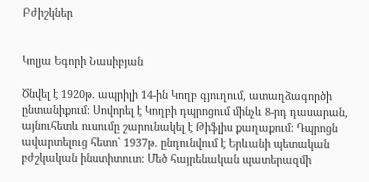Բժիշկներ


Կոլյա Եգորի Նասիբյան

Ծնվել է 1920թ. ապրիլի 14-ին Կողբ գյուղում, ատաղձագործի ընտանիքում: Սովորել է Կողբի դպրոցում մինչև 8-րդ դասարան, այնուհետև ուսումը շարունակել է Թիֆլիս քաղաքում: Դպրոցն ավարտելուց հետո` 1937թ. ընդունվում է Երևանի պետական բժշկական ինստիտուտ: Մեծ հայրենական պատերազմի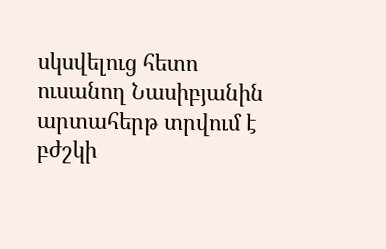սկսվելուց հետո ուսանող Նասիբյանին արտահերթ տրվում է բժշկի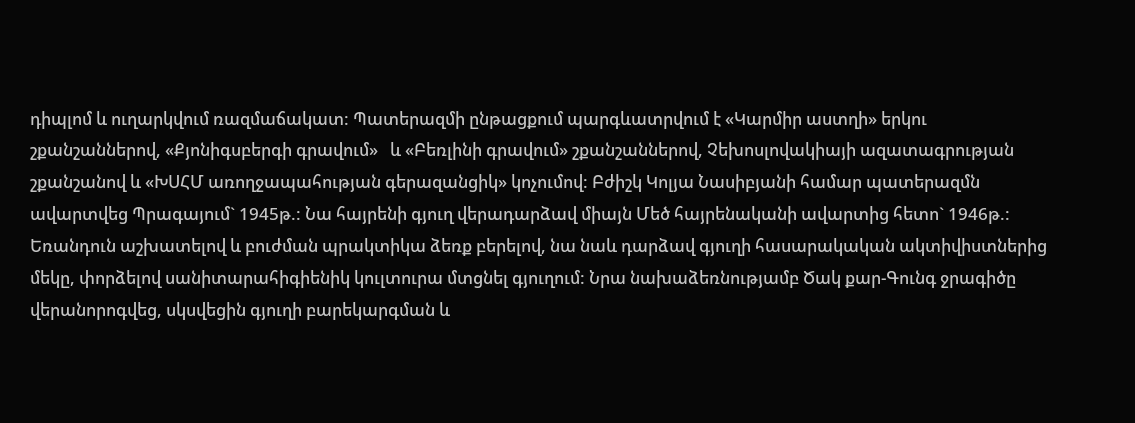դիպլոմ և ուղարկվում ռազմաճակատ: Պատերազմի ընթացքում պարգևատրվում է «Կարմիր աստղի» երկու շքանշաններով, «Քյոնիգսբերգի գրավում»   և «Բեռլինի գրավում» շքանշաններով, Չեխոսլովակիայի ազատագրության շքանշանով և «ԽՍՀՄ առողջապահության գերազանցիկ» կոչումով: Բժիշկ Կոլյա Նասիբյանի համար պատերազմն ավարտվեց Պրագայում` 1945թ.: Նա հայրենի գյուղ վերադարձավ միայն Մեծ հայրենականի ավարտից հետո` 1946թ.: Եռանդուն աշխատելով և բուժման պրակտիկա ձեռք բերելով, նա նաև դարձավ գյուղի հասարակական ակտիվիստներից մեկը, փորձելով սանիտարահիգիենիկ կուլտուրա մտցնել գյուղում: Նրա նախաձեռնությամբ Ծակ քար-Գունգ ջրագիծը վերանորոգվեց, սկսվեցին գյուղի բարեկարգման և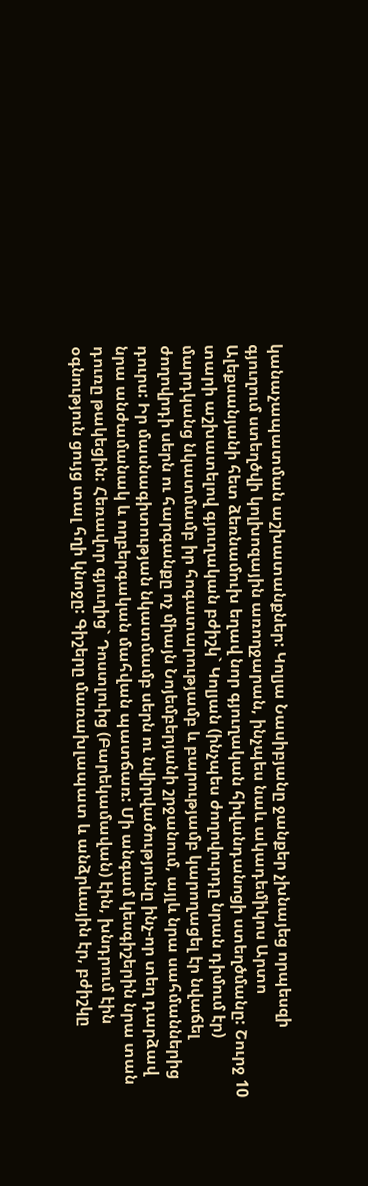կանաչապատման աշխատանքներ: Կոլյա Նասիբյանը ջանքեր չխնայեց որպեսզի գյուղում ստեղծվի կոլխոզային առողջարան, ինչպես նաև ակադեմիկոս Արտո Ալեքսանյանի հետ ձեռնամուխ եղավ նոր գյուղական հիվանդանոցի ստեղծմանը: Շուրջ 10 տարի աշխատելով գյուղական բժիշկ` Կոլյան (ինչպես ժողովուրդը նրան դիմում էր) մարդկանց նկատմամբ իր հոգատարությամբ և բարությամբ կարողացել էր նվաճել ժողովրդի սերն ու հարգանքը ոչ միայն Նոյեմբերյանի շրջանում, այլև նրա սահմաններից դուրս: Իր մասնագիտության նկատմամբ սերն ու նվիրվածությունը ինչ-որ տեղ դարձավ նրա անժամանակ և ողբերգական մահվան պատճառ: Մի անգամ կեսգիշերին նրա տան դուռը թակեցին: Հեռավոր գյուղից` Դոստլուից (Բարեկամավան) էին, խնդրում էին օգնություն ցույց տալ հղի կնոջը: Գիշերը մառախլապատ և անձրևային էր, բժիշկը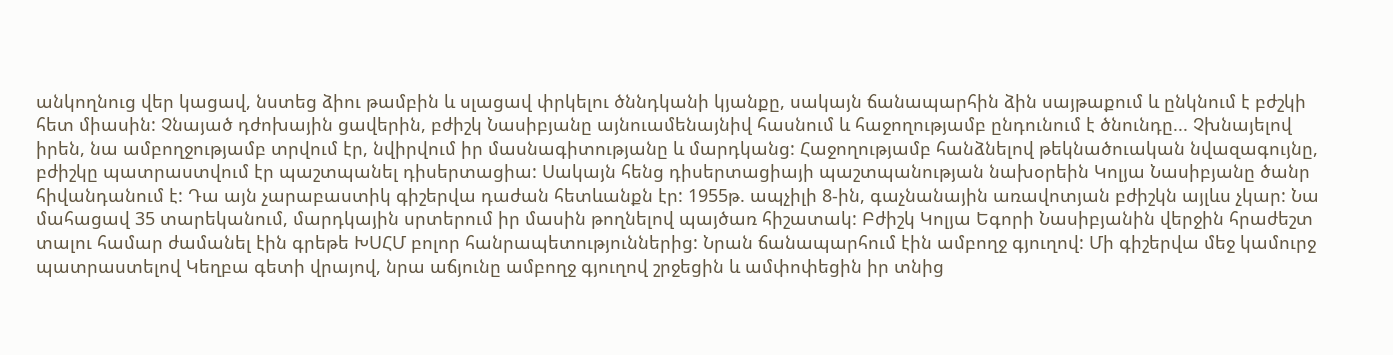անկողնուց վեր կացավ, նստեց ձիու թամբին և սլացավ փրկելու ծննդկանի կյանքը, սակայն ճանապարհին ձին սայթաքում և ընկնում է բժշկի հետ միասին: Չնայած դժոխային ցավերին, բժիշկ Նասիբյանը այնուամենայնիվ հասնում և հաջողությամբ ընդունում է ծնունդը... Չխնայելով իրեն, նա ամբողջությամբ տրվում էր, նվիրվում իր մասնագիտությանը և մարդկանց: Հաջողությամբ հանձնելով թեկնածուական նվազագույնը, բժիշկը պատրաստվում էր պաշտպանել դիսերտացիա: Սակայն հենց դիսերտացիայի պաշտպանության նախօրեին Կոլյա Նասիբյանը ծանր հիվանդանում է: Դա այն չարաբաստիկ գիշերվա դաժան հետևանքն էր: 1955թ. ապչիլի 8-ին, գաչնանային առավոտյան բժիշկն այլևս չկար: Նա մահացավ 35 տարեկանում, մարդկային սրտերում իր մասին թողնելով պայծառ հիշատակ: Բժիշկ Կոլյա Եգորի Նասիբյանին վերջին հրաժեշտ տալու համար ժամանել էին գրեթե ԽՍՀՄ բոլոր հանրապետություններից: Նրան ճանապարհում էին ամբողջ գյուղով: Մի գիշերվա մեջ կամուրջ պատրաստելով Կեղբա գետի վրայով, նրա աճյունը ամբողջ գյուղով շրջեցին և ամփոփեցին իր տնից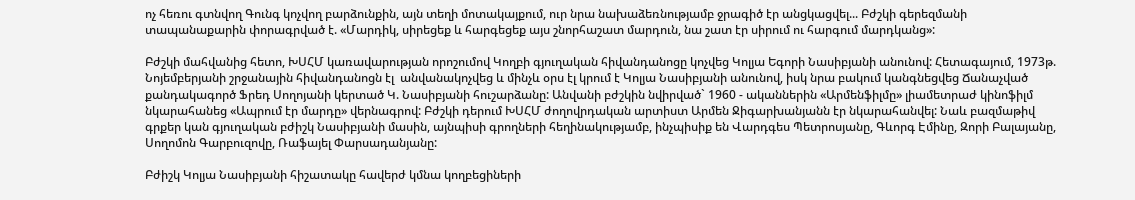ոչ հեռու գտնվող Գունգ կոչվող բարձունքին, այն տեղի մոտակայքում, ուր նրա նախաձեռնությամբ ջրագիծ էր անցկացվել... Բժշկի գերեզմանի տապանաքարին փորագրված է. «Մարդիկ, սիրեցեք և հարգեցեք այս շնորհաշատ մարդուն, նա շատ էր սիրում ու հարգում մարդկանց»:

Բժշկի մահվանից հետո, ԽՍՀՄ կառավարության որոշումով Կողբի գյուղական հիվանդանոցը կոչվեց Կոլյա Եգորի Նասիբյանի անունով: Հետագայում, 1973թ. Նոյեմբերյանի շրջանային հիվանդանոցն էլ  անվանակոչվեց և մինչև օրս էլ կրում է Կոլյա Նասիբյանի անունով, իսկ նրա բակում կանգնեցվեց Ճանաչված քանդակագործ Ֆրեդ Սողոյանի կերտած Կ. Նասիբյանի հուշարձանը: Անվանի բժշկին նվիրված` 1960 - ականներին «Արմենֆիլմը» լիամետրաժ կինոֆիլմ նկարահանեց «Ապրում էր մարդը» վերնագրով: Բժշկի դերում ԽՍՀՄ ժողովրդական արտիստ Արմեն Ջիգարխանյանն էր նկարահանվել: Նաև բազմաթիվ գրքեր կան գյուղական բժիշկ Նասիբյանի մասին, այնպիսի գրողների հեղինակությամբ, ինչպիսիք են Վարդգես Պետրոսյանը, Գևորգ Էմինը, Զորի Բալայանը, Սողոմոն Գարբուզովը, Ռաֆայել Փարսադանյանը:

Բժիշկ Կոլյա Նասիբյանի հիշատակը հավերժ կմնա կողբեցիների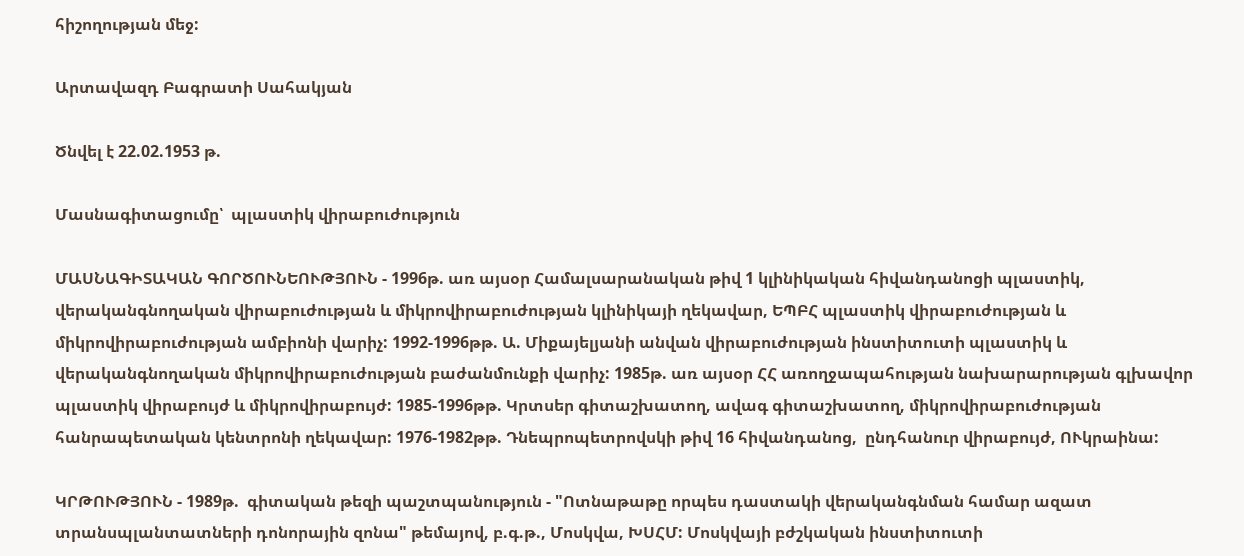հիշողության մեջ:

Արտավազդ Բագրատի Սահակյան

Ծնվել է 22.02.1953 թ.

Մասնագիտացումը՝  պլաստիկ վիրաբուժություն

ՄԱՍՆԱԳԻՏԱԿԱՆ ԳՈՐԾՈՒՆԵՈՒԹՅՈՒՆ - 1996թ. առ այսօր Համալսարանական թիվ 1 կլինիկական հիվանդանոցի պլաստիկ, վերականգնողական վիրաբուժության և միկրովիրաբուժության կլինիկայի ղեկավար, ԵՊԲՀ պլաստիկ վիրաբուժության և միկրովիրաբուժության ամբիոնի վարիչ: 1992-1996թթ. Ա. Միքայելյանի անվան վիրաբուժության ինստիտուտի պլաստիկ և վերականգնողական միկրովիրաբուժության բաժանմունքի վարիչ: 1985թ. առ այսօր ՀՀ առողջապահության նախարարության գլխավոր պլաստիկ վիրաբույժ և միկրովիրաբույժ: 1985-1996թթ. Կրտսեր գիտաշխատող, ավագ գիտաշխատող, միկրովիրաբուժության հանրապետական կենտրոնի ղեկավար: 1976-1982թթ. Դնեպրոպետրովսկի թիվ 16 հիվանդանոց,  ընդհանուր վիրաբույժ, ՈՒկրաինա:

ԿՐԹՈՒԹՅՈՒՆ - 1989թ.  գիտական թեզի պաշտպանություն - "Ոտնաթաթը որպես դաստակի վերականգնման համար ազատ տրանսպլանտատների դոնորային զոնա" թեմայով, բ.գ.թ., Մոսկվա, ԽՍՀՄ: Մոսկվայի բժշկական ինստիտուտի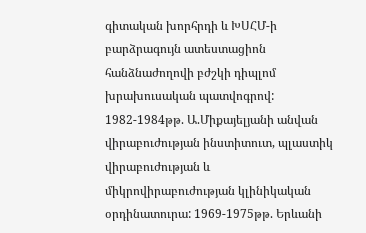գիտական խորհրդի և ԽՍՀՄ-ի բարձրագույն ատեստացիոն հանձնաժողովի բժշկի դիպլոմ խրախուսական պատվոգրով: 1982-1984թթ. Ա.Միքայելյանի անվան վիրաբուժության ինստիտուտ, պլաստիկ վիրաբուժության և միկրովիրաբուժության կլինիկական օրդինատուրա: 1969-1975թթ. Երևանի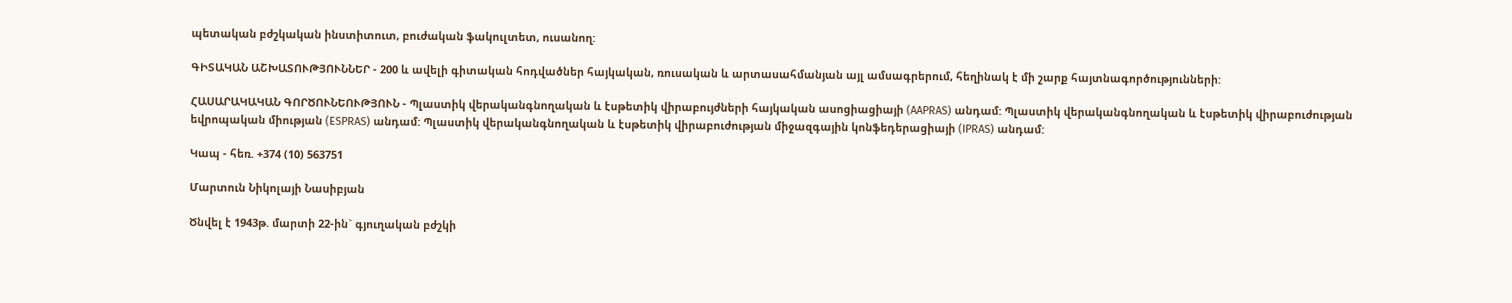պետական բժշկական ինստիտուտ, բուժական ֆակուլտետ, ուսանող:

ԳԻՏԱԿԱՆ ԱՇԽԱՏՈՒԹՅՈՒՆՆԵՐ - 200 և ավելի գիտական հոդվածներ հայկական, ռուսական և արտասահմանյան այլ ամսագրերում, հեղինակ է մի շարք հայտնագործությունների:

ՀԱՍԱՐԱԿԱԿԱՆ ԳՈՐԾՈՒՆԵՈՒԹՅՈՒՆ - Պլաստիկ վերականգնողական և էսթետիկ վիրաբույժների հայկական ասոցիացիայի (AAPRAS) անդամ: Պլաստիկ վերականգնողական և էսթետիկ վիրաբուժության եվրոպական միության (ESPRAS) անդամ: Պլաստիկ վերականգնողական և էսթետիկ վիրաբուժության միջազգային կոնֆեդերացիայի (IPRAS) անդամ:

Կապ - հեռ. +374 (10) 563751

Մարտուն Նիկոլայի Նասիբյան

Ծնվել է 1943թ. մարտի 22-ին` գյուղական բժշկի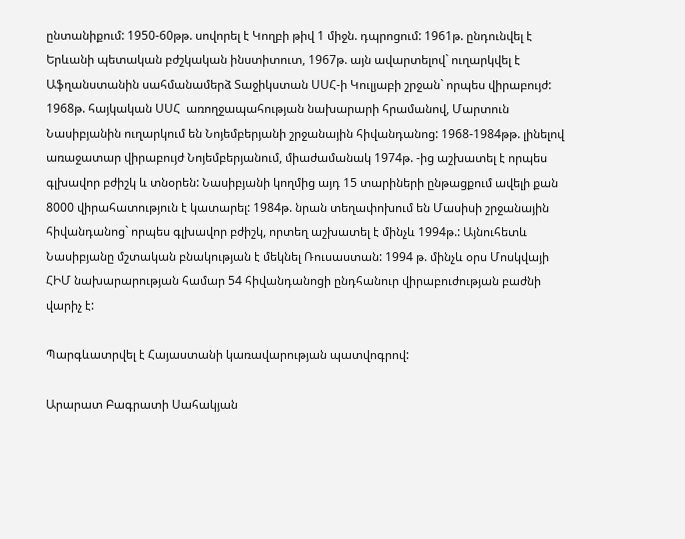ընտանիքում: 1950-60թթ. սովորել է Կողբի թիվ 1 միջն. դպրոցում: 1961թ. ընդունվել է Երևանի պետական բժշկական ինստիտուտ, 1967թ. այն ավարտելով` ուղարկվել է Աֆղանստանին սահմանամերձ Տաջիկստան ՍՍՀ-ի Կուլյաբի շրջան` որպես վիրաբույժ: 1968թ. հայկական ՍՍՀ  առողջապահության նախարարի հրամանով, Մարտուն Նասիբյանին ուղարկում են Նոյեմբերյանի շրջանային հիվանդանոց: 1968-1984թթ. լինելով առաջատար վիրաբույժ Նոյեմբերյանում, միաժամանակ 1974թ. -ից աշխատել է որպես գլխավոր բժիշկ և տնօրեն: Նասիբյանի կողմից այդ 15 տարիների ընթացքում ավելի քան 8000 վիրահատություն է կատարել: 1984թ. նրան տեղափոխում են Մասիսի շրջանային հիվանդանոց` որպես գլխավոր բժիշկ, որտեղ աշխատել է մինչև 1994թ.: Այնուհետև Նասիբյանը մշտական բնակության է մեկնել Ռուսաստան: 1994 թ. մինչև օրս Մոսկվայի ՀԻՄ նախարարության համար 54 հիվանդանոցի ընդհանուր վիրաբուժության բաժնի վարիչ է:

Պարգևատրվել է Հայաստանի կառավարության պատվոգրով:

Արարատ Բագրատի Սահակյան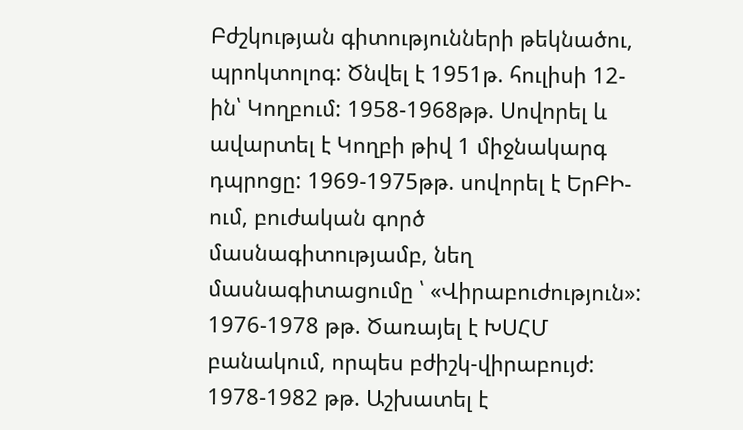Բժշկության գիտությունների թեկնածու, պրոկտոլոգ: Ծնվել է 1951թ. հուլիսի 12-ին՝ Կողբում: 1958-1968թթ. Սովորել և ավարտել է Կողբի թիվ 1 միջնակարգ դպրոցը: 1969-1975թթ. սովորել է ԵրԲԻ-ում, բուժական գործ մասնագիտությամբ, նեղ մասնագիտացումը ՝ «Վիրաբուժություն»: 1976-1978 թթ. Ծառայել է ԽՍՀՄ բանակում, որպես բժիշկ-վիրաբույժ: 1978-1982 թթ. Աշխատել է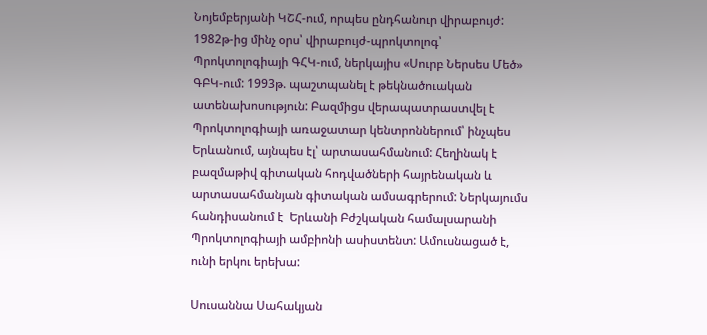Նոյեմբերյանի ԿՇՀ-ում, որպես ընդհանուր վիրաբույժ: 1982թ-ից մինչ օրս՝ վիրաբույժ-պրոկտոլոգ՝ Պրոկտոլոգիայի ԳՀԿ-ում, ներկայիս «Սուրբ Ներսես Մեծ» ԳԲԿ-ում: 1993թ. պաշտպանել է թեկնածուական ատենախոսություն: Բազմիցս վերապատրաստվել է Պրոկտոլոգիայի առաջատար կենտրոններում՝ ինչպես Երևանում, այնպես էլ՝ արտասահմանում: Հեղինակ է բազմաթիվ գիտական հոդվածների հայրենական և արտասահմանյան գիտական ամսագրերում: Ներկայումս հանդիսանում է  Երևանի Բժշկական համալսարանի Պրոկտոլոգիայի ամբիոնի ասիստենտ: Ամուսնացած է, ունի երկու երեխա:

Սուսաննա Սահակյան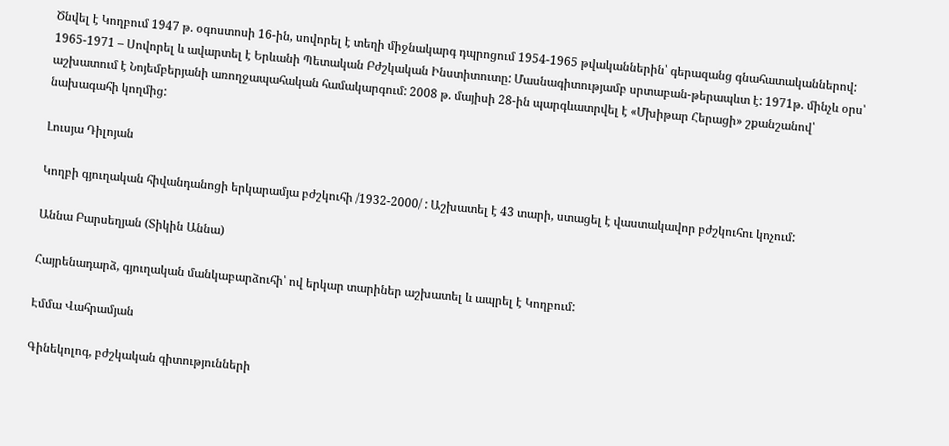Ծնվել է Կողբում 1947 թ. օգոստոսի 16-ին, սովորել է տեղի միջնակարգ դպրոցում 1954-1965 թվականներին՝ գերազանց գնահատականներով: 1965-1971 – Սովորել և ավարտել է Երևանի Պետական Բժշկական Ինստիտուտը: Մասնագիտությամբ սրտաբան-թերապևտ է: 1971թ. մինչև օրս՝ աշխատում է Նոյեմբերյանի առողջապահական համակարգում: 2008 թ. մայիսի 28-ին պարգևատրվել է «Մխիթար Հերացի» շքանշանով՝ նախագահի կողմից:

Լուսյա Դիլոյան

Կողբի գյուղական հիվանդանոցի երկարամյա բժշկուհի /1932-2000/ : Աշխատել է 43 տարի, ստացել է վաստակավոր բժշկուհու կոչում:

Աննա Բարսեղյան (Տիկին Աննա)

Հայրենադարձ, գյուղական մանկաբարձուհի՝ ով երկար տարիներ աշխատել և ապրել է Կողբում:

Էմմա Վահրամյան

Գինեկոլոգ, բժշկական գիտությունների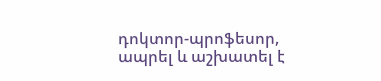դոկտոր-պրոֆեսոր, ապրել և աշխատել է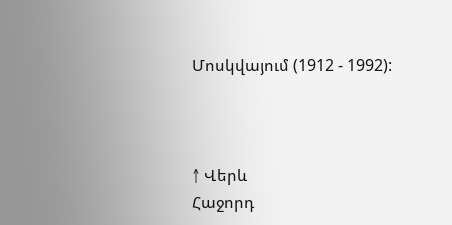Մոսկվայում (1912 - 1992):



↑ Վերև
Հաջորդ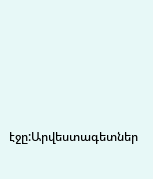էջը:Արվեստագետներ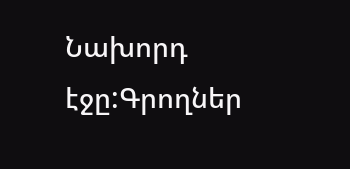Նախորդ էջը:Գրողներ